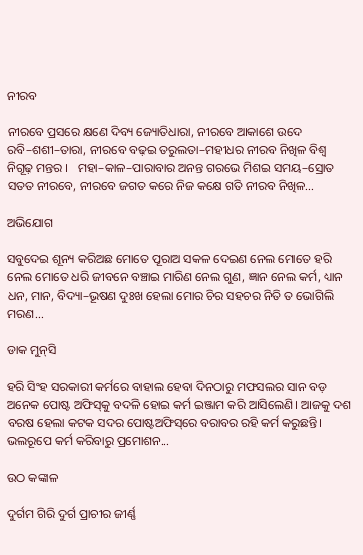ନୀରବ

ନୀରବେ ପ୍ରସରେ କ୍ଷଣେ ଦିବ୍ୟ ଜ୍ୟୋତିଧାରା, ନୀରବେ ଆକାଶେ ଉଦେ ରବି–ଶଶୀ–ତାରା, ନୀରବେ ବଢ଼ଇ ତରୁଲତା–ମହୀଧର ନୀରବ ନିଖିଳ ବିଶ୍ବ ନିଗୂଢ଼ ମନ୍ତର ।   ମହା–କାଳ–ପାରାବାର ଅନନ୍ତ ଗରଭେ ମିଶଇ ସମୟ–ସ୍ରୋତ ସତତ ନୀରବେ, ନୀରବେ ଜଗତ କରେ ନିଜ କକ୍ଷେ ଗତି ନୀରବ ନିଖିଳ...

ଅଭିଯୋଗ

ସବୁଦେଇ ଶୂନ୍ୟ କରିଅଛ ମୋତେ ପୂରାଅ ସକଳ ଦେଇଣ ନେଲ ମୋତେ ହରି ନେଲ ମୋତେ ଧରି ଜୀବନେ ବଞ୍ଚାଇ ମାରିଣ ନେଲ ଗୁଣ, ଜ୍ଞାନ ନେଲ କର୍ମ, ଧ୍ୟାନ ଧନ, ମାନ, ବିଦ୍ୟା–ଭୂଷଣ ଦୁଃଖ ହେଲା ମୋର ଚିର ସହଚର ନିତି ତ ଭୋଗିଲି ମରଣ...

ଡାକ ମୁନ୍‌ସି

ହରି ସିଂହ ସରକାରୀ କର୍ମରେ ବାହାଲ ହେବା ଦିନଠାରୁ ମଫସଲର ସାନ ବଡ଼ ଅନେକ ପୋଷ୍ଟ ଅଫିସ୍‌କୁ ବଦଳି ହୋଇ କର୍ମ ଇଞ୍ଜାମ କରି ଆସିଲେଣି। ଆଜକୁ ଦଶ ବରଷ ହେଲା କଟକ ସଦର ପୋଷ୍ଟଅଫିସ୍‌ରେ ବରାବର ରହି କର୍ମ କରୁଛନ୍ତି। ଭଲରୂପେ କର୍ମ କରିବାରୁ ପ୍ରମୋଶନ...

ଉଠ କଙ୍କାଳ

ଦୁର୍ଗମ ଗିରି ଦୁର୍ଗ ପ୍ରାଚୀର ଜୀର୍ଣ୍ଣ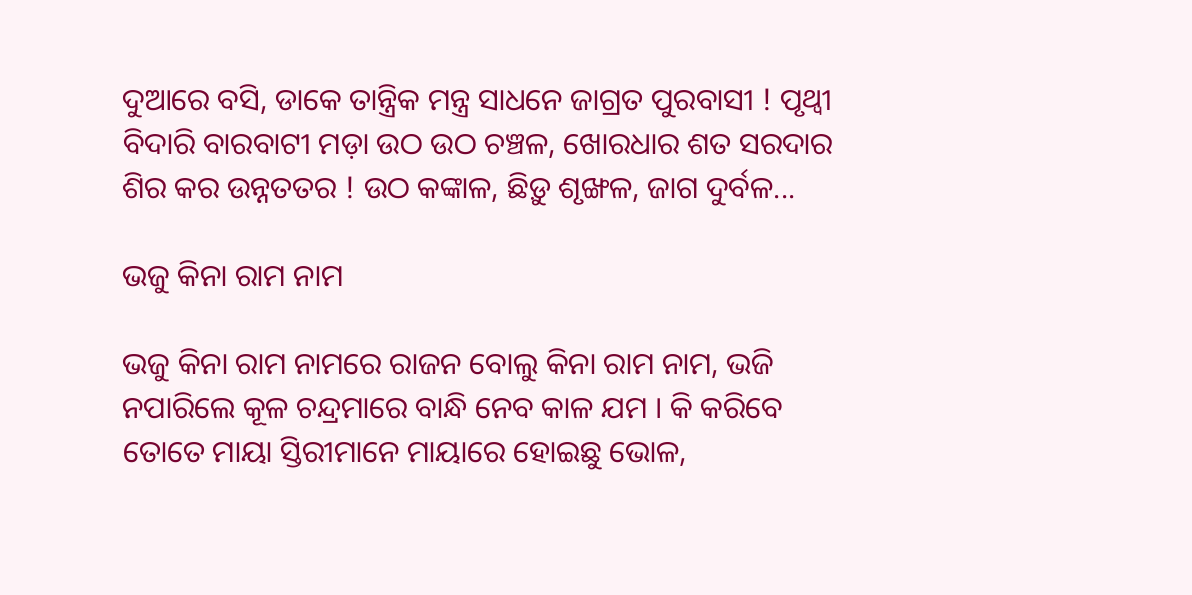ଦୁଆରେ ବସି, ଡାକେ ତାନ୍ତ୍ରିକ ମନ୍ତ୍ର ସାଧନେ ଜାଗ୍ରତ ପୁରବାସୀ ! ପୃଥ୍ବୀ ବିଦାରି ବାରବାଟୀ ମଡ଼ା ଉଠ ଉଠ ଚଞ୍ଚଳ, ଖୋରଧାର ଶତ ସରଦାର ଶିର କର ଉନ୍ନତତର ! ଉଠ କଙ୍କାଳ, ଛିଡ଼ୁ ଶୃଙ୍ଖଳ, ଜାଗ ଦୁର୍ବଳ...

ଭଜୁ କିନା ରାମ ନାମ

ଭଜୁ କିନା ରାମ ନାମରେ ରାଜନ ବୋଲୁ କିନା ରାମ ନାମ, ଭଜି ନପାରିଲେ କୂଳ ଚନ୍ଦ୍ରମାରେ ବାନ୍ଧି ନେବ କାଳ ଯମ । କି କରିବେ ତୋତେ ମାୟା ସ୍ତିରୀମାନେ ମାୟାରେ ହୋଇଛୁ ଭୋଳ,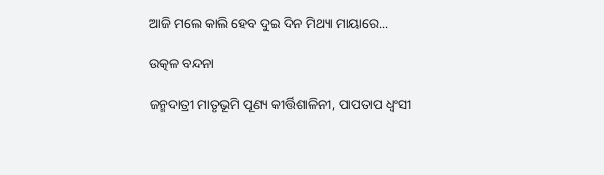ଆଜି ମଲେ କାଲି ହେବ ଦୁଇ ଦିନ ମିଥ୍ୟା ମାୟାରେ...

ଉତ୍କଳ ବନ୍ଦନା

ଜନ୍ମଦାତ୍ରୀ ମାତୃଭୂମି ପୂଣ୍ୟ କୀର୍ତ୍ତିଶାଳିନୀ, ପାପତାପ ଧ୍ୱଂସୀ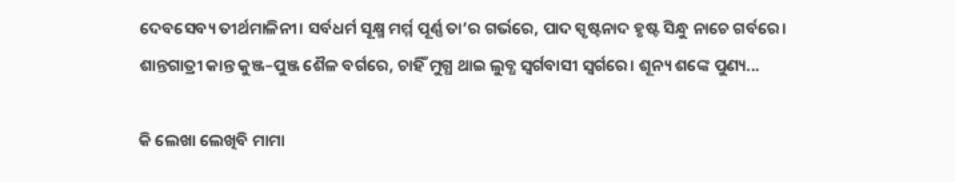ଦେବସେବ୍ୟ ତୀର୍ଥମାଳିନୀ। ସର୍ବଧର୍ମ ସୂକ୍ଷ୍ମ ମର୍ମ୍ମ ପୂର୍ଣ୍ଣ ତା’ର ଗର୍ଭରେ, ପାଦ ସ୍ପୃଷ୍ଟନାଦ ହୃଷ୍ଟ ସିନ୍ଧୁ ନାଚେ ଗର୍ବରେ। ଶାନ୍ତଗାତ୍ରୀ କାନ୍ତ କୁଞ୍ଜ–ପୁଞ୍ଜ ଶୈଳ ବର୍ଗରେ, ଚାହିଁ ମୁଗ୍ଧ ଥାଇ ଲୁବ୍ଧ ସ୍ୱର୍ଗବାସୀ ସ୍ୱର୍ଗରେ। ଶୂନ୍ୟ ଶଙ୍କେ ପୁଣ୍ୟ...

କି ଲେଖା ଲେଖିବି ମାମା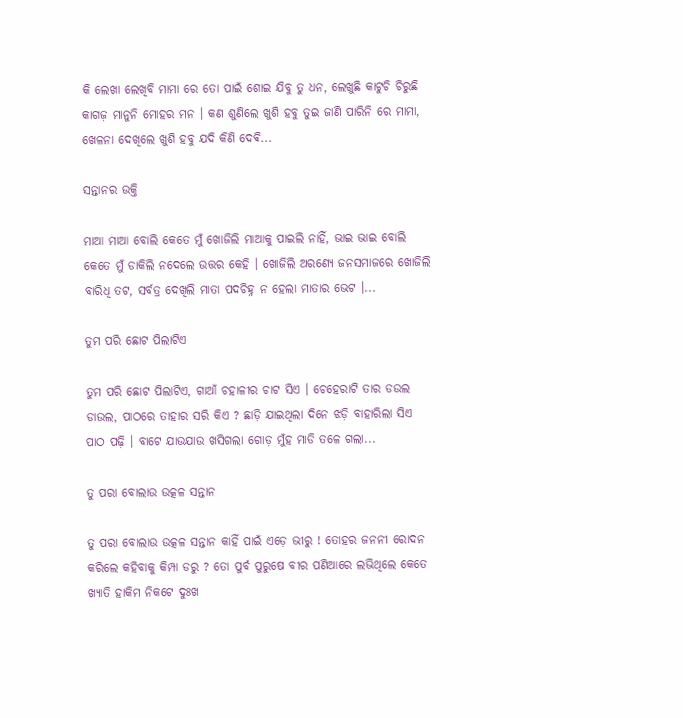କି ଲେଖା ଲେଖିବି ମାମା ରେ ତୋ ପାଇଁ ଶୋଇ ଯିବୁ ତୁ ଧନ, ଲେଖୁଛି କାଟୁଚି ଚିରୁଛି କାଗଜ଼ ମାନୁନି ମୋହର ମନ । କଣ ଶୁଣିଲେ ଖୁଶି ହବୁ ତୁଇ ଜାଣି ପାରିନି ରେ ମାମା, ଖେଳନା ଦେଖିଲେ ଖୁଶି ହବୁ ଯଦି କିଣି ଦେଵି...

ସନ୍ତାନର ଉକ୍ତି

ମାଆ ମାଆ ବୋଲି କେତେ ମୁଁ ଖୋଜିଲି ମାଆକୁ ପାଇଲି ନାହିଁ, ଭାଇ ଭାଇ ବୋଲି କେତେ ମୁଁ ଡାକିଲି ନଦେଲେ ଉତ୍ତର କେହି । ଖୋଜିଲି ଅରଣ୍ୟେ ଜନସମାଜରେ ଖୋଜିଲି ବାରିଧି ତଟ, ସର୍ବତ୍ର ଦେଖିଲି ମାତା ପଦଚିହ୍ନ ନ ହେଲା ମାତାର ଭେଟ ।...

ତୁମ ପରି ଛୋଟ ପିଲାଟିଏ

ତୁମ ପରି ଛୋଟ ପିଲାଟିଏ, ଗାଆଁ ଚହାଳୀର ଚାଟ ସିଏ । ଚେହେରାଟି ତାର ଡଉଲ ଡାଉଲ, ପାଠରେ ତାହାର ସରି କିଏ ? ଛାଡ଼ି ଯାଇଥିଲା ଦିନେ ଝଡ଼ି ବାହାରିଲା ସିଏ ପାଠ ପଢ଼ି । ବାଟେ ଯାଉଯାଉ ଖସିଗଲା ଗୋଡ଼ ମୁଁହ ମାଡି ତଳେ ଗଲା...

ତୁ ପରା ବୋଲାଉ ଉତ୍କଳ ସନ୍ତାନ

ତୁ ପରା ବୋଲାଉ ଉତ୍କଳ ସନ୍ତାନ କାହିଁ ପାଇଁ ଏଡ଼େ ଭୀରୁ ! ତୋହର ଜନନୀ ରୋଦନ କରିଲେ କହିବାକୁ କିମ୍ପା ଡରୁ ? ତୋ ପୁର୍ବ ପୁରୁଷେ ବୀର ପଣିଆରେ ଲଭିଥିଲେ କେତେ ଖ୍ୟାତି ହାକିମ ନିକଟେ ଦୁଃଖ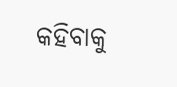କହିବାକୁ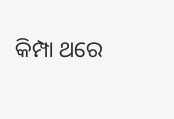କିମ୍ପା ଥରେ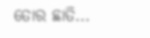ତୋର ଛାତି...